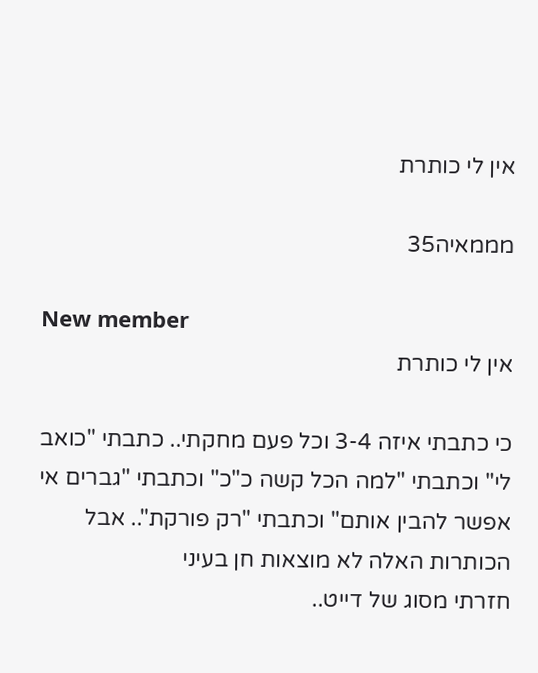אין לי כותרת

מממאיה35

New member
אין לי כותרת

כי כתבתי איזה 3-4 וכל פעם מחקתי.. כתבתי "כואב לי" וכתבתי "למה הכל קשה כ"כ" וכתבתי "גברים אי אפשר להבין אותם" וכתבתי "רק פורקת".. אבל הכותרות האלה לא מוצאות חן בעיני
חזרתי מסוג של דייט..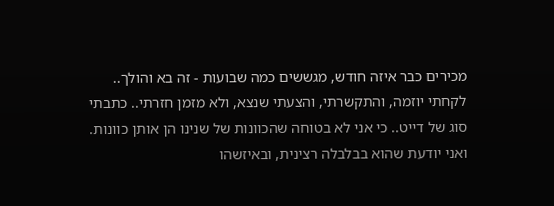מכירים כבר איזה חודש, מגששים כמה שבועות - זה בא והולך.. לקחתי יוזמה, והתקשרתי, והצעתי שנצא, ולא מזמן חזרתי.. כתבתי סוג של דייט.. כי אני לא בטוחה שהכוונות של שנינו הן אותן כוונות. ואני יודעת שהוא בבלבלה רצינית, ובאיזשהו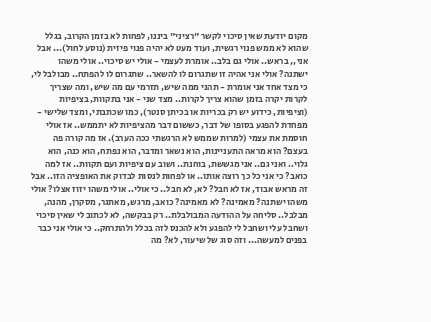מקום יודעת שאין סיכוי לקשר "רציני" ביננו, לפחות לא בזמן הקרוב, בגלל שהוא לא ממש פנוי רגשית, ועוד מעט לא יהיה פנוי פיזית (נוסע לחול)... אבל אני,, בראש.. אולי גם בלב.. אומרת לעצמי - אולי יש סיכוי.. אולי משהו ישתנה? אולי אני אהיה זו שתגרום לו להשאר.. שתגרום לו להפתח.. מבולבל לי, כי מצד אחד אני אומרת - תהני ממה שיש, תזרמי עם מה שיש, ומה שצריך לקרות יקרה בזמן שהוא צריך לקרות.. מצד שני - אני בתקוות, בציפיות (וציפיות, כידוע יש רק בכריות או בכיתן סנטר), כמו שכתבתי, ומצד שלישי - מפחדת להפגע בסופו של דבר, כששום דבר מהציפיות לא יתממש.. אז אולי חוסמת את עצמי (למרות שממש לא הרגשתי ככה הערב). אז מה קורה פה בעצם? הוא מראה התעניינות, הוא נשאר ומדבר, הוא נפתח, הוא כנה, הוא גלוי.. ואני גם.. אני מגששת, בוחנת.. ושוב עם ציפיות ועם תקוות.. אז למה כואב? כי אני כל כך רוצה אותו.. או לפחות לנסות לבדוק את האופציה הזו.. אבל זה מראש אבוד, אז לא חבל? לא, לא חבל.. כי אולי.. אולי משהו יזוז אצלו? אולי משהו ישתנה? מאמינה? לא מאמינה? כואב, מרגש, מאתגר, מסקרן, מהנה, מבלבל.. סליחה על ההודעה המבולבלת.. רק בבקשה, לא לכתוב לי שאין סיכוי ושחבל עלי ושחבל לי להפגע ולא להכנס לזה בכלל ולהתרחק.. כי אולי אני כבר בפנים למעשה... וזה סוג של שיעור, לא? מה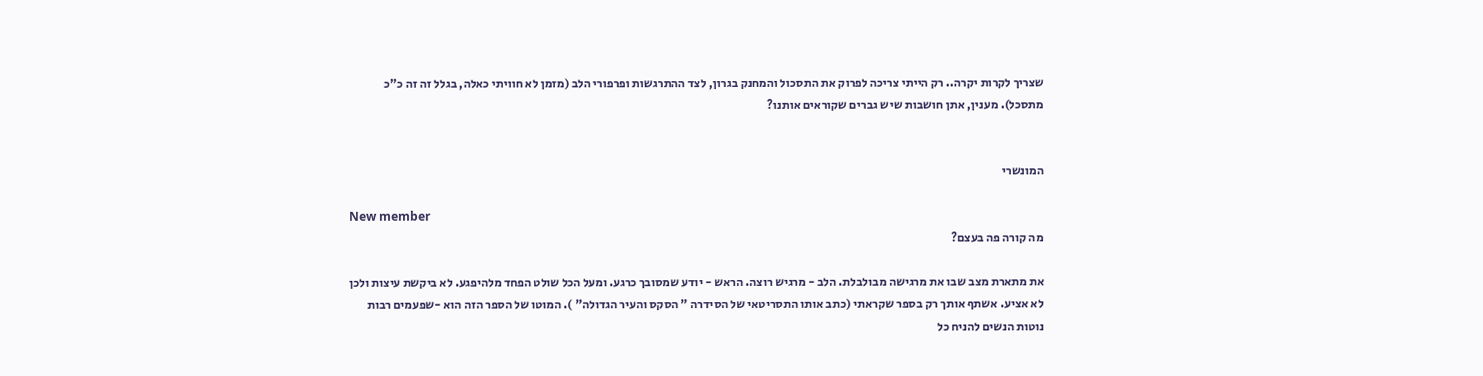שצריך לקרות יקרה.. רק הייתי צריכה לפרוק את התסכול והמחנק בגרון, לצד ההתרגשות ופרפורי הלב (מזמן לא חוויתי כאלה, בגלל זה זה כ"כ מתסכל). מענין, אתן חושבות שיש גברים שקוראים אותנו?


המונשרי

New member
מה קורה פה בעצם?

את מתארת מצב שבו את מרגישה מבולבלת. הלב - מרגיש רוצה. הראש - יודע שמסובך כרגע. ומעל הכל שולט הפחד מלהיפגע. לא ביקשת עיצות ולכן לא אציע. אשתף אותך רק בספר שקראתי (כתב אותו התסריטאי של הסידרה " הסקס והעיר הגדולה" ). המוטו של הספר הזה הוא -שפעמים רבות נוטות הנשים להניח כל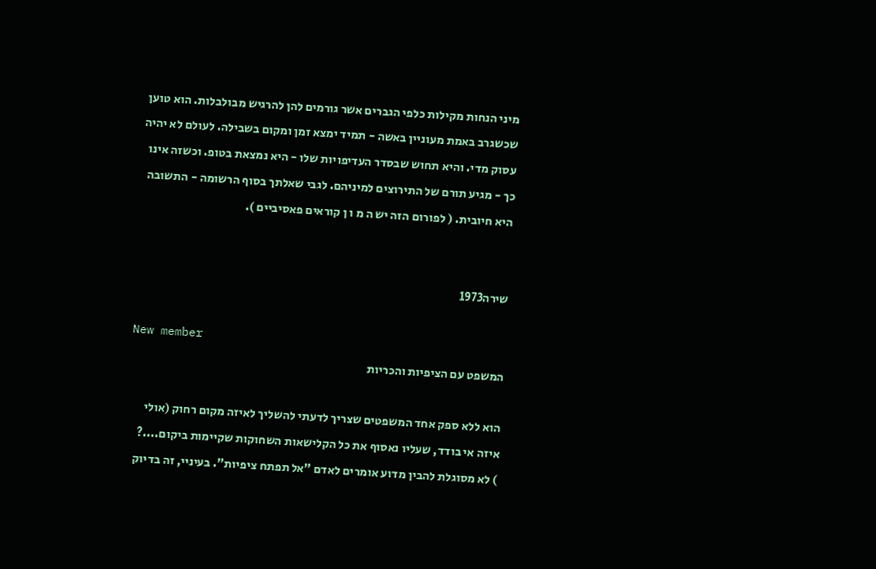מיני הנחות מקילות כלפי הגברים אשר גורמים להן להרגיש מבולבלות. הוא טוען שכשגרב באמת מעוניין באשה - תמיד ימצא זמן ומקום בשבילה. לעולם לא יהיה עסוק מדי. והיא תחוש שבסדר העדיפויות שלו - היא נמצאת בטופ. וכשזה אינו כך - מגיע תורם של התירוצים למיניהם. לגבי שאלתך בסוף הרשומה - התשובה היא חיובית. ( לפורום הזה יש ה מ ו ן קוראים פאסיביים ).


שירה1973

New member
המשפט עם הציפיות והכריות

הוא ללא ספק אחד המשפטים שצריך לדעתי להשליך לאיזה מקום רחוק (אולי איזה אי בודד, שעליו נאסוף את כל הקלישאות השחוקות שקיימות ביקום....?
) לא מסוגלת להבין מדוע אומרים לאדם "אל תפתח ציפיות". בעיניי, זה בדיוק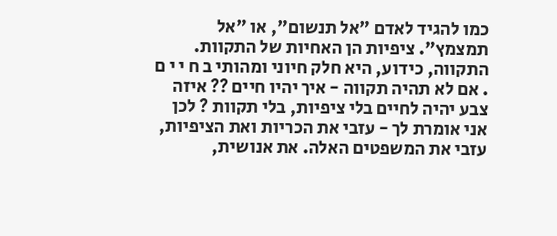כמו להגיד לאדם "אל תנשום", או "אל תמצמץ". ציפיות הן האחיות של התקוות. התקווה, כידוע, היא חלק חיוני ומהותי ב ח י י ם . אם לא תהיה תקווה - איך יהיו חיים ?? איזה צבע יהיה לחיים בלי ציפיות, בלי תקוות ? לכן אני אומרת לך - עזבי את הכריות ואת הציפיות, עזבי את המשפטים האלה. את אנושית,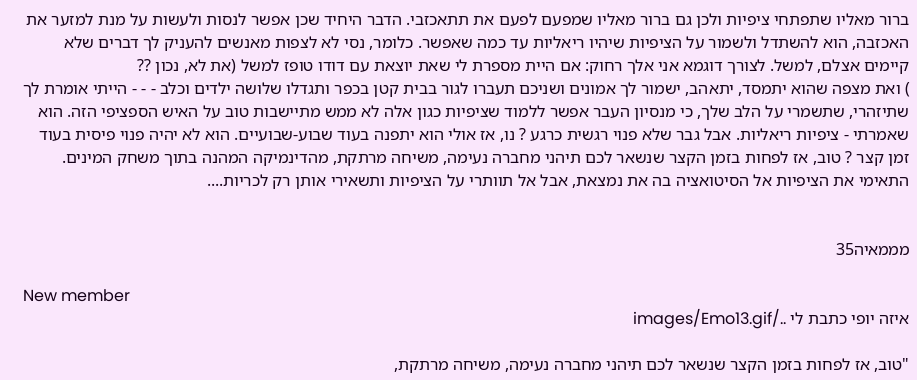ברור מאליו שתפתחי ציפיות ולכן גם ברור מאליו שמפעם לפעם את תתאכזבי. הדבר היחיד שכן אפשר לנסות ולעשות על מנת למזער את האכזבה, הוא להשתדל ולשמור על הציפיות שיהיו ריאליות עד כמה שאפשר. כלומר, נסי לא לצפות מאנשים להעניק לך דברים שלא קיימים אצלם, למשל. לצורך דוגמא אני אלך רחוק: אם היית מספרת לי שאת יוצאת עם דודו טופז למשל (את לא, נכון ??
) ואת מצפה שהוא יתמסד, יתאהב, ישמור לך אמונים ושניכם תעברו לגור בבית קטן בכפר ותגדלו שלושה ילדים וכלב - - - הייתי אומרת לך שתיזהרי, שתשמרי על הלב שלך, כי מנסיון העבר אפשר ללמוד שציפיות כגון אלה לא ממש מתיישבות טוב על האיש הספציפי הזה. הוא שאמרתי - ציפיות ריאליות. אבל גבר שלא פנוי רגשית כרגע ? נו, אז אולי הוא יתפנה בעוד שבוע-שבועיים. הוא לא יהיה פנוי פיסית בעוד זמן קצר ? טוב, אז לפחות בזמן הקצר שנשאר לכם תיהני מחברה נעימה, משיחה מרתקת, מהדינמיקה המהנה בתוך משחק המינים. התאימי את הציפיות אל הסיטואציה בה את נמצאת, אבל אל תוותרי על הציפיות ותשאירי אותן רק לכריות....


מממאיה35

New member
איזה יופי כתבת לי ../images/Emo13.gif

"טוב, אז לפחות בזמן הקצר שנשאר לכם תיהני מחברה נעימה, משיחה מרתקת,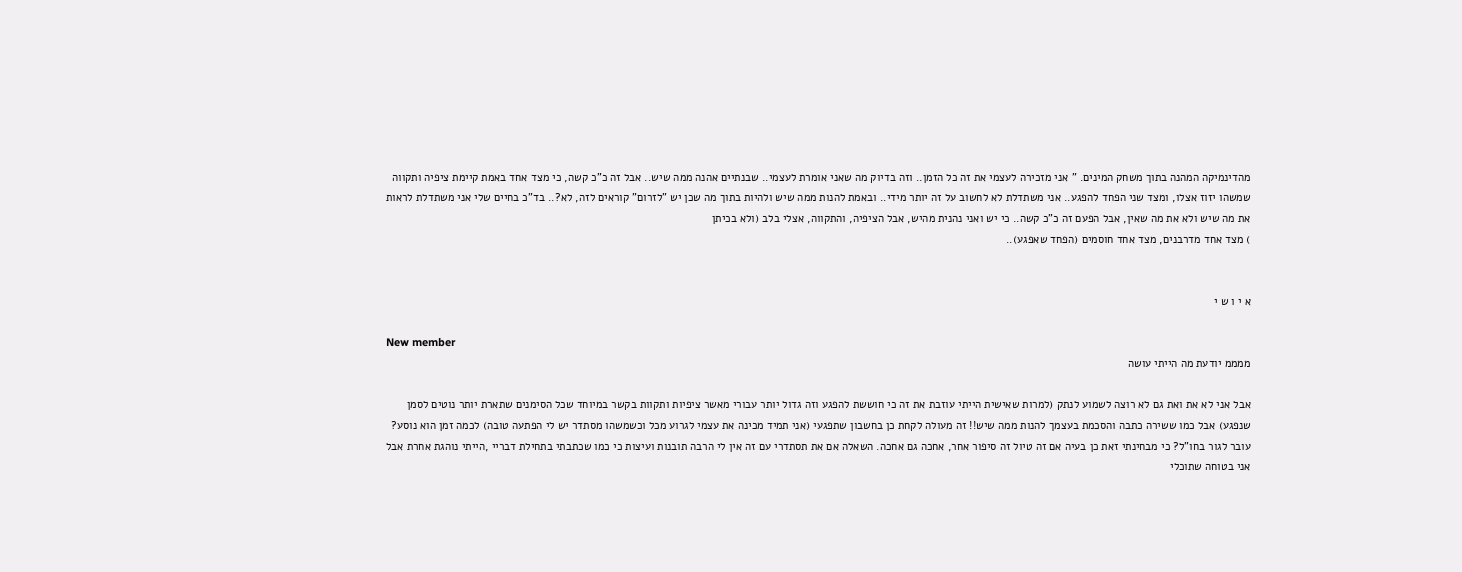מהדינמיקה המהנה בתוך משחק המינים. " אני מזכירה לעצמי את זה כל הזמן.. וזה בדיוק מה שאני אומרת לעצמי.. שבנתיים אהנה ממה שיש.. אבל זה כ"כ קשה, כי מצד אחד באמת קיימת ציפיה ותקווה שמשהו יזוז אצלו, ומצד שני הפחד להפגע.. אני משתדלת לא לחשוב על זה יותר מידי.. ובאמת להנות ממה שיש ולהיות בתוך מה שכן יש "לזרום" קוראים לזה, לא?.. בד"כ בחיים שלי אני משתדלת לראות את מה שיש ולא את מה שאין, אבל הפעם זה כ"כ קשה.. כי יש ואני נהנית מהיש, אבל הציפיה, והתקווה, אצלי בלב (ולא בכיתן
) מצד אחד מדרבנים, מצד אחד חוסמים (הפחד שאפגע)..


א י ו ש י

New member
ממממ יודעת מה הייתי עושה

אבל אני לא את ואת גם לא רוצה לשמוע לנתק (למרות שאישית הייתי עוזבת את זה כי חוששת להפגע וזה גדול יותר עבורי מאשר ציפיות ותקוות בקשר במיוחד שכל הסימנים שתארת יותר נוטים לסמן שנפגע) אבל כמו ששירה כתבה והסכמת בעצמך להנות ממה שיש!! זה מעולה לקחת כן בחשבון שתפגעי (אני תמיד מכינה את עצמי לגרוע מכל וכשמשהו מסתדר יש לי הפתעה טובה) לכמה זמן הוא נוסע? עובר לגור בחו"ל? כי מבחינתי זאת כן בעיה אם זה טיול זה סיפור אחר, אחכה גם אחכה. השאלה אם את תסתדרי עם זה אין לי הרבה תובנות ועיצות כי כמו שכתבתי בתחילת דבריי ,הייתי נוהגת אחרת אבל אני בטוחה שתוכלי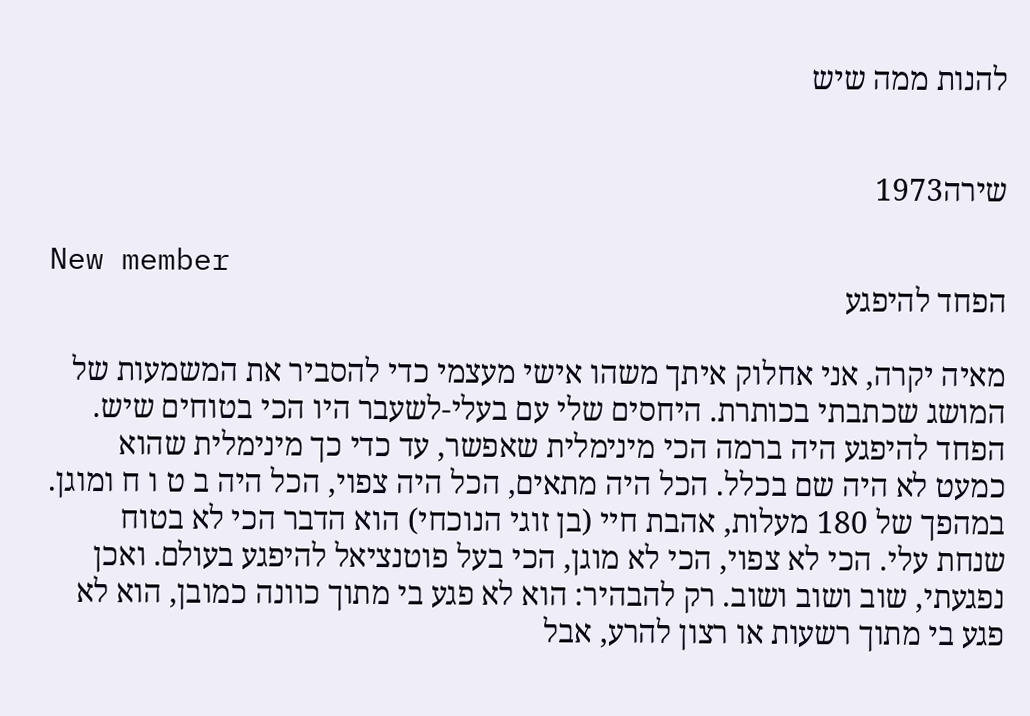להנות ממה שיש


שירה1973

New member
הפחד להיפגע

מאיה יקרה, אני אחלוק איתך משהו אישי מעצמי כדי להסביר את המשמעות של המושג שכתבתי בכותרת. היחסים שלי עם בעלי-לשעבר היו הכי בטוחים שיש. הפחד להיפגע היה ברמה הכי מינימלית שאפשר, עד כדי כך מינימלית שהוא כמעט לא היה שם בכלל. הכל היה מתאים, הכל היה צפוי, הכל היה ב ט ו ח ומוגן. במהפך של 180 מעלות, אהבת חיי (בן זוגי הנוכחי) הוא הדבר הכי לא בטוח שנחת עלי. הכי לא צפוי, הכי לא מוגן, הכי בעל פוטנציאל להיפגע בעולם. ואכן נפגעתי, שוב ושוב ושוב. רק להבהיר: הוא לא פגע בי מתוך כוונה כמובן, הוא לא פגע בי מתוך רשעות או רצון להרע, אבל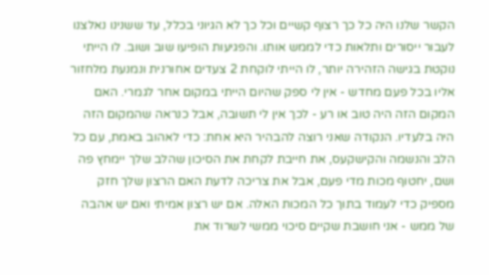הקשר שלנו היה כל כך רצוף קשיים וכל כך לא הגיוני בכלל, עד ששנינו נאלצנו לעבור ייסורים ותלאות כדי לממש אותו. והפגיעות הופיעו שוב ושוב. לו הייתי נוקטת בגישה הזהירה יותר, לו הייתי לוקחת 2 צעדים אחורנית ונמנעת מלחזור אליו בכל פעם מחדש - אין לי ספק שהיום הייתי במקום אחר לגמרי. האם המקום הזה היה טוב או רע - לכך אין לי תשובה, אבל כנראה שהמקום הזה היה בלעדיו. הנקודה שאני רוצה להבהיר היא אחת: כדי לאהוב באמת, עם כל הלב והנשמה והקישקעס, את חייבת לקחת את הסיכון שהלב שלך יימחץ פה ושם, יחטוף מכות מדי פעם, אבל את צריכה לדעת האם הרצון שלך חזק מספיק כדי לעמוד בתוך כל המכות האלה. אם יש רצון אמיתי ואם יש אהבה של ממש - אני חושבת שקיים סיכוי ממשי לשרוד את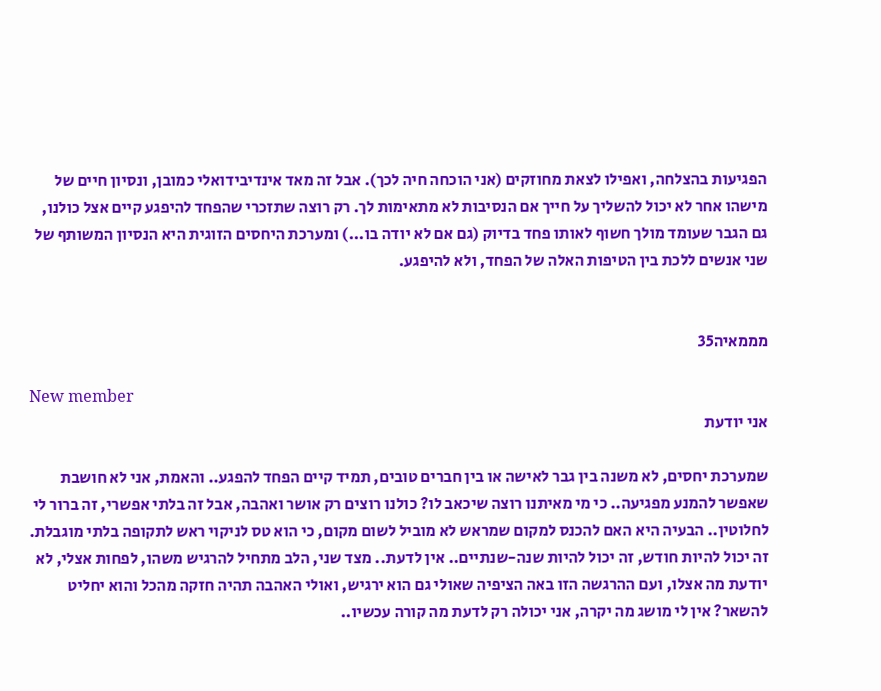הפגיעות בהצלחה, ואפילו לצאת מחוזקים (אני הוכחה חיה לכך). אבל זה מאד אינדיבידואלי כמובן, ונסיון חיים של מישהו אחר לא יכול להשליך על חייך אם הנסיבות לא מתאימות לך. רק רוצה שתזכרי שהפחד להיפגע קיים אצל כולנו, גם הגבר שעומד מולך חשוף לאותו פחד בדיוק (גם אם לא יודה בו...) ומערכת היחסים הזוגית היא הנסיון המשותף של שני אנשים ללכת בין הטיפות האלה של הפחד, ולא להיפגע.


מממאיה35

New member
אני יודעת

שמערכת יחסים, לא משנה בין גבר לאישה או בין חברים טובים, תמיד קיים הפחד להפגע.. והאמת, אני לא חושבת שאפשר להמנע מפגיעה.. כי מי מאיתנו רוצה שיכאב לו? כולנו רוצים רק אושר ואהבה, אבל זה בלתי אפשרי, זה ברור לי לחלוטין.. הבעיה היא האם להכנס למקום שמראש לא מוביל לשום מקום, כי הוא טס לניקוי ראש לתקופה בלתי מוגבלת. זה יכול להיות חודש, זה יכול להיות שנה-שנתיים.. אין לדעת.. מצד שני, הלב מתחיל להרגיש משהו, לפחות אצלי, לא יודעת מה אצלו, ועם ההרגשה הזו באה הציפיה שאולי גם הוא ירגיש, ואולי האהבה תהיה חזקה מהכל והוא יחליט להשאר? אין לי מושג מה יקרה, אני יכולה רק לדעת מה קורה עכשיו..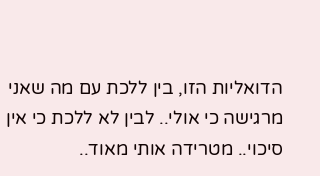הדואליות הזו, בין ללכת עם מה שאני מרגישה כי אולי.. לבין לא ללכת כי אין סיכוי.. מטרידה אותי מאוד..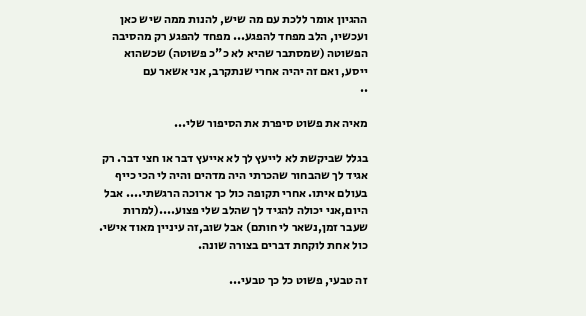ההגיון אומר ללכת עם מה שיש, להנות ממה שיש כאן ועכשיו, הלב מפחד להפגע... מפחד להפגע רק מהסיבה הפשוטה (שמסתבר שהיא לא כ"כ פשוטה) שכשהוא ייסע, ואם זה יהיה אחרי שנתקרב, אני אשאר עם
..

מאיה את פשוט סיפרת את הסיפור שלי...

בגלל שביקשת לא לייעץ לך לא אייעץ דבר או חצי דבר. רק אגיד לך שהבחור שהכרתי היה מדהים והיה לי הכי כייף בעולם איתו. אחרי תקופה כול כך ארוכה הרגשתי.... אבל היום,אני יכולה להגיד לך שהלב שלי פצוע....(למרות שעבר זמן,נשאר לי חותם) אבל שוב,זה עיניין מאוד אישי. כול אחת לוקחת דברים בצורה שונה.

זה טבעי, פשוט כל כך טבעי...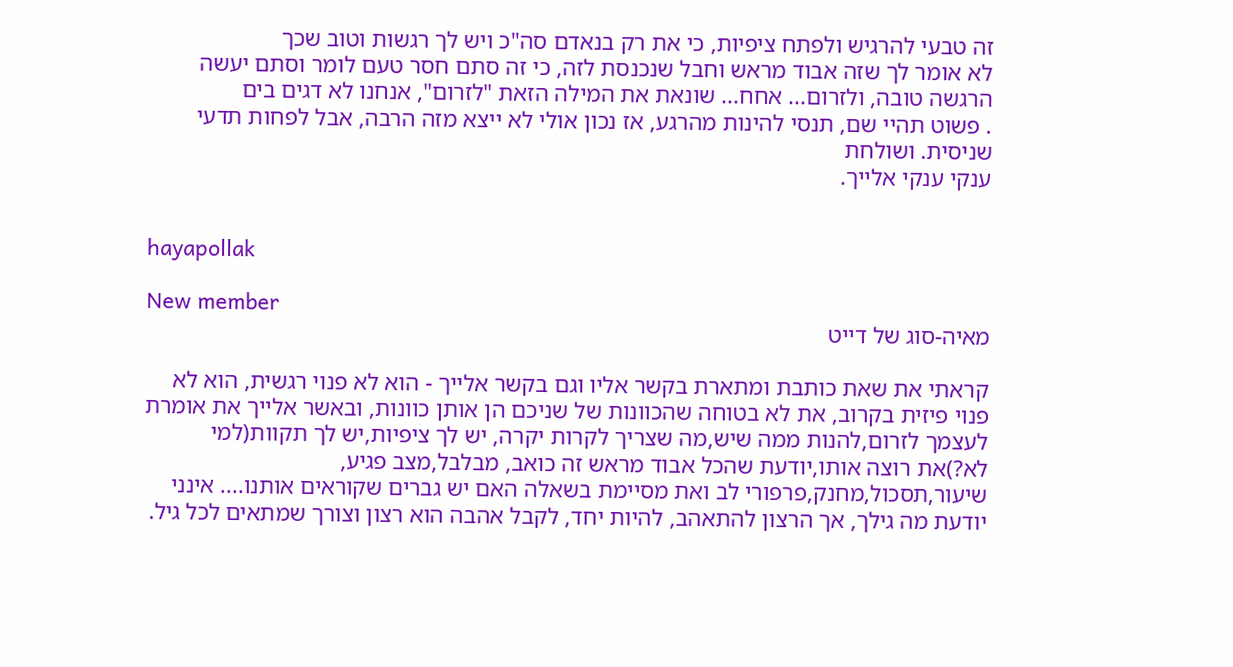זה טבעי להרגיש ולפתח ציפיות, כי את רק בנאדם סה"כ ויש לך רגשות וטוב שכך
לא אומר לך שזה אבוד מראש וחבל שנכנסת לזה, כי זה סתם חסר טעם לומר וסתם יעשה הרגשה טובה, ולזרום... אחח... שונאת את המילה הזאת "לזרום", אנחנו לא דגים בים
. פשוט תהיי שם, תנסי להינות מהרגע, אז נכון אולי לא ייצא מזה הרבה, אבל לפחות תדעי שניסית. ושולחת
ענקי ענקי אלייך.


hayapollak

New member
מאיה-סוג של דייט

קראתי את שאת כותבת ומתארת בקשר אליו וגם בקשר אלייך - הוא לא פנוי רגשית, הוא לא פנוי פיזית בקרוב, את לא בטוחה שהכוונות של שניכם הן אותן כוונות, ובאשר אלייך את אומרת לעצמך לזרום,להנות ממה שיש,מה שצריך לקרות יקרה, יש לך ציפיות,יש לך תקוות(למי לא?)את רוצה אותו,יודעת שהכל אבוד מראש זה כואב, מבלבל,מצב פגיע, שיעור,תסכול,מחנק,פרפורי לב ואת מסיימת בשאלה האם יש גברים שקוראים אותנו.... אינני יודעת מה גילך, אך הרצון להתאהב, להיות יחד, לקבל אהבה הוא רצון וצורך שמתאים לכל גיל.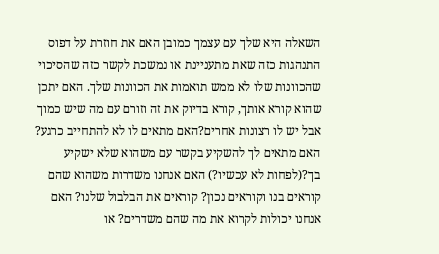השאלה היא שלך עם עצמך כמובן האם את חוזרת על דפוס התנהגות כזה שאת מתעניינת או נמשכת לקשר כזה שהסיכוי שהכוונות שלו לא ממש תואמות את הכוונות שלך. האם יתכן שהוא קורא אותך, קורא בדיוק את זה וזורם עם מה שיש כמוך אבל יש לו רצונות אחרים?האם מתאים לו לא להתחייב כרגע? האם מתאים לך להשקיע בקשר עם משהוא שלא ישקיע בך?(לפחות לא עכשיו?) האם אנחנו משדרות משהוא שהם קוראים בנו וקוראים נכון? קוראים את הבלבול שלנו? האם אנחנו יכולות לקרוא את מה שהם משדרים? או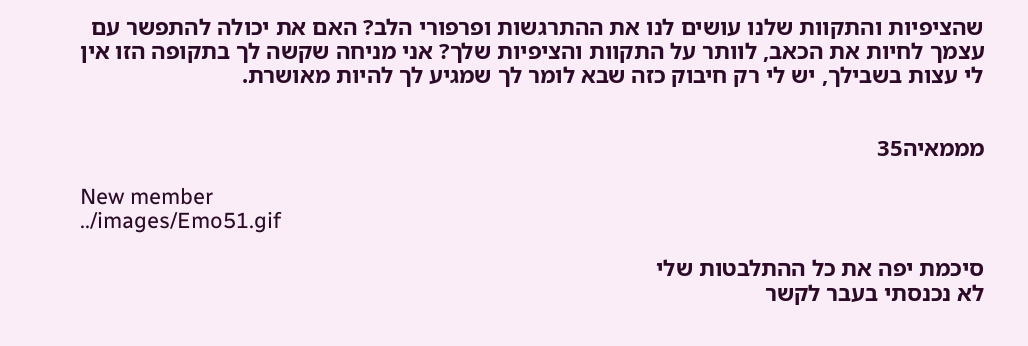שהציפיות והתקוות שלנו עושים לנו את ההתרגשות ופרפורי הלב? האם את יכולה להתפשר עם עצמך לחיות את הכאב, לוותר על התקוות והציפיות שלך? אני מניחה שקשה לך בתקופה הזו אין לי עצות בשבילך, יש לי רק חיבוק כזה שבא לומר לך שמגיע לך להיות מאושרת.


מממאיה35

New member
../images/Emo51.gif

סיכמת יפה את כל ההתלבטות שלי
לא נכנסתי בעבר לקשר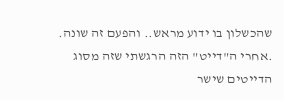שהכשלון בו ידוע מראש.. והפעם זה שונה. .אחרי ה"דייט" הזה הרגשתי שזה מסוג הדייטים שישר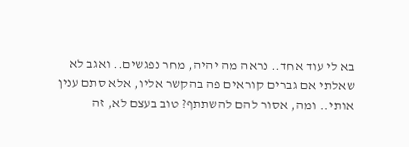בא לי עוד אחד.. נראה מה יהיה, מחר נפגשים.. ואגב לא שאלתי אם גברים קוראים פה בהקשר אליו, אלא סתם ענין אותי.. ומה, אסור להם להשתתף? טוב בעצם לא, זה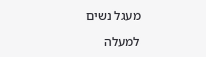מעגל נשים

למעלה